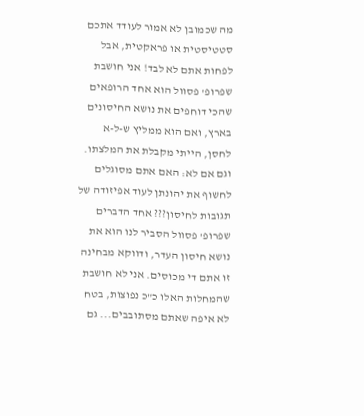מה שכמובן לא אמור לעודד אתכם סטטיסטית או פראקטית, אבל לפחות אתם לא לבד! אני חושבת שפרופ' פסוול הוא אחד הרופאים שהכי דוחפים את נושא החיסונים בארץ, ואם הוא ממליץ ש-ל-א לחסן, הייתי מקבלת את המלצתו. וגם אם לא: האם אתם מסוגלים לחשוף את יהונתן לעוד אפיזודה של תגובות לחיסון??? אחד הדברים שפרופ' פסוול הסביר לנו הוא את נושא חיסון העדר, ודווקא מבחינה זו אתם די מכוסים. אני לא חושבת שהמחלות האלו כ"כ נפוצות, בטח לא איפה שאתם מסתובבים... גם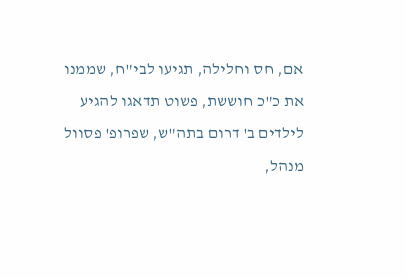אם, חס וחלילה, תגיעו לבי"ח, שממנו את כ"כ חוששת, פשוט תדאגו להגיע לילדים ב' דרום בתה"ש, שפרופ' פסוול מנהל,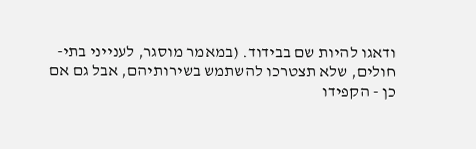ודאגו להיות שם בבידוד. (במאמר מוסגר, לענייני בתי-חולים, שלא תצטרכו להשתמש בשירותיהם, אבל גם אם כן - הקפידו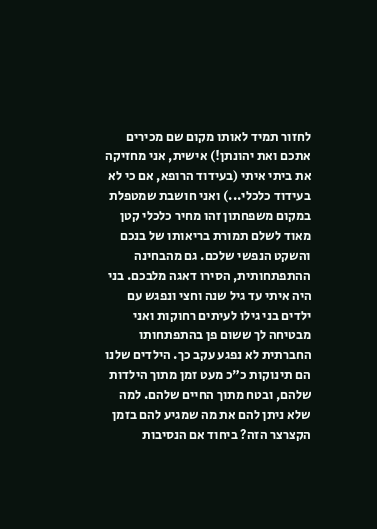לחזור תמיד לאותו מקום שם מכירים אתכם ואת יהונתן!) אישית, אני מחזיקה את ביתי איתי (בעידוד הרופא, אם כי לא בעידוד כלכלי...) ואני חושבת שמטפלת במקום משפחתון זהו מחיר כלכלי קטן מאוד לשלם תמורת בריאותו של בנכם והשקט הנפשי שלכם. גם מהבחינה ההתפתחותית, הסירו דאגה מלבכם. בני היה איתי עד גיל שנה וחצי ונפגש עם ילדים בני גילו לעיתים רחוקות ואני מבטיחה לך ששום פן בהתפתחותו החברתית לא נפגע עקב כך. הילדים שלנו הם תינוקות כ"כ מעט זמן מתוך הילדות שלהם, ובטח מתוך החיים שלהם. למה שלא ניתן להם את מה שמגיע להם בזמן הקצרצר הזה? ביחוד אם הנסיבות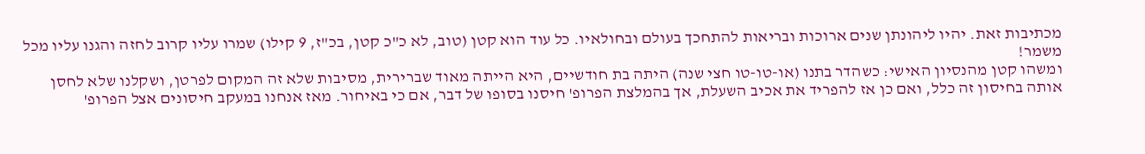מכתיבות זאת. יהיו ליהונתן שנים ארוכות ובריאות להתחכך בעולם ובחולאיו. כל עוד הוא קטן (טוב, לא כ"כ קטן, בכ"ז, 9 קילו) שמרו עליו קרוב לחזה והגנו עליו מכל משמר!
ומשהו קטן מהנסיון האישי: כשהדר בתנו (או-טו-טו חצי שנה) היתה בת חודשיים, היא הייתה מאוד שברירית, מסיבות שלא זה המקום לפרטן, ושקלנו שלא לחסן אותה בחיסון זה כלל, ואם כן אז להפריד את אכיב השעלת, אך בהמלצת הפרופ' חיסנו בסופו של דבר, אם כי באיחור. מאז אנחנו במעקב חיסונים אצל הפרופ'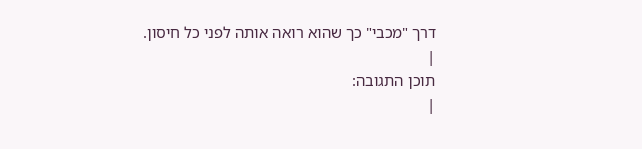דרך "מכבי" כך שהוא רואה אותה לפני כל חיסון.
|
תוכן התגובה:
|